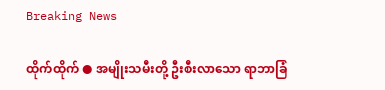Breaking News

ထိုက်ထိုက် ● အမျိုးသမီးတို့ ဦးစီးလာသော ရာဘာခြံ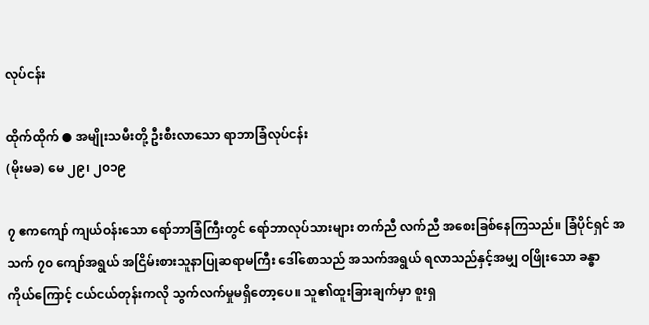လုပ်ငန်း

ထိုက်ထိုက် ● အမျိုးသမီးတို့ ဦးစီးလာသော ရာဘာခြံလုပ်ငန်း
(မိုးမခ) မေ ၂၉၊ ၂၀၁၉

၇ ဧကကျော် ကျယ်ဝန်းသော ရော်ဘာခြံကြီးတွင် ရော်ဘာလုပ်သားများ တက်ညီ လက်ညီ အစေးခြစ်နေကြသည်။ ခြံပိုင်ရှင် အသက် ၇၀ ကျော်အရွယ် အငြိမ်းစားသူနာပြုဆရာမကြီး ဒေါ်စောသည် အသက်အရွယ် ရလာသည်နှင့်အမျှ ဝဖြိုးသော ခန္ဓာကိုယ်ကြောင့် ငယ်ငယ်တုန်းကလို သွက်လက်မှုမရှိတော့ပေ။ သူ၏ထူးခြားချက်မှာ စူးရှ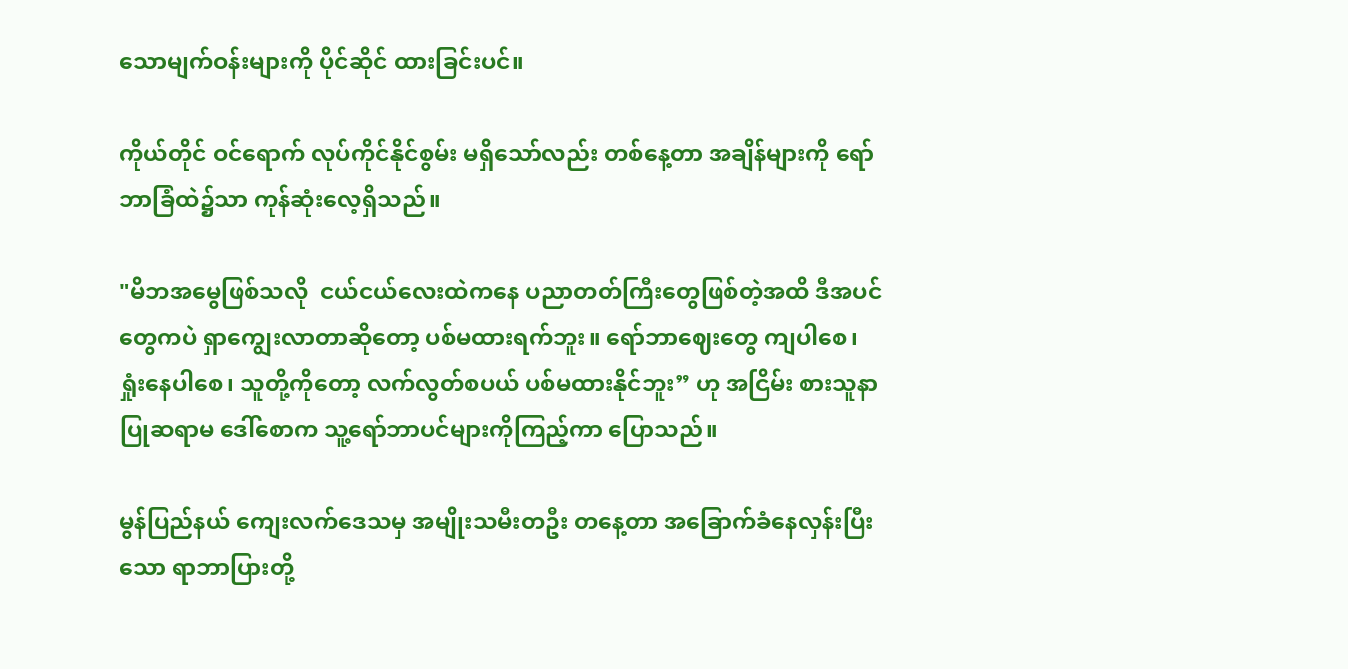သောမျက်ဝန်းများကို ပိုင်ဆိုင် ထားခြင်းပင်။

ကိုယ်တိုင် ဝင်ရောက် လုပ်ကိုင်နိုင်စွမ်း မရှိသော်လည်း တစ်နေ့တာ အချိန်များကို ရော်ဘာခြံထဲ၌သာ ကုန်ဆုံးလေ့ရှိသည်။

"မိဘအမွေဖြစ်သလို  ငယ်ငယ်လေးထဲကနေ ပညာတတ်ကြီးတွေဖြစ်တဲ့အထိ ဒီအပင်တွေကပဲ ရှာကျွေးလာတာဆိုတော့ ပစ်မထားရက်ဘူး။ ရော်ဘာဈေးတွေ ကျပါစေ၊ ရှုံးနေပါစေ၊ သူတို့ကိုတော့ လက်လွတ်စပယ် ပစ်မထားနိုင်ဘူး” ဟု အငြိမ်း စားသူနာပြုဆရာမ ဒေါ်စောက သူ့ရော်ဘာပင်များကိုကြည့်ကာ ပြောသည်။

မွန်ပြည်နယ် ကျေးလက်ဒေသမှ အမျိုးသမီးတဦး တနေ့တာ အခြောက်ခံနေလှန်းပြီးသော ရာဘာပြားတို့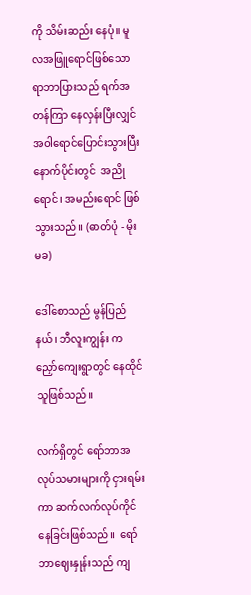ကို သိမ်းဆည်း နေပုံ။ မူလအဖြူရောင်ဖြစ်သော ရာဘာပြားသည် ရက်အတန်ကြာ နေလှန်းပြီးလျှင် အဝါရောင်ပြောင်းသွားပြီး နောက်ပိုင်းတွင်  အညိုရောင်၊ အမည်းရောင် ဖြစ်သွားသည်။ (ဓာတ်ပုံ - မိုးမခ)

ဒေါ်စောသည် မွန်ပြည်နယ်၊ ဘီလူးကျွန်း ကညှော်ကျေးရွာတွင် နေထိုင်သူဖြစ်သည်။

လက်ရှိတွင် ရော်ဘာအလုပ်သမားများကို ငှားရမ်းကာ ဆက်လက်လုပ်ကိုင်နေခြင်းဖြစ်သည်။  ရော်ဘာဈေးနှုန်းသည် ကျ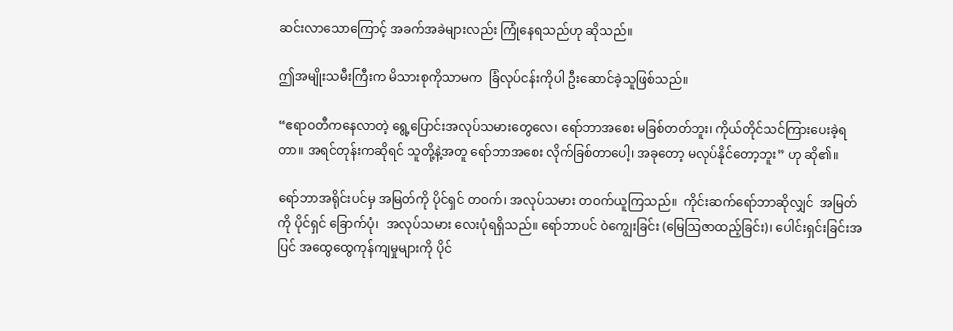ဆင်းလာသောကြောင့် အခက်အခဲများလည်း ကြုံနေရသည်ဟု ဆိုသည်။

ဤအမျိုးသမီးကြီးက မိသားစုကိုသာမက  ခြံလုပ်ငန်းကိုပါ ဦးဆောင်ခဲ့သူဖြစ်သည်။

“ဧရာဝတီကနေလာတဲ့ ရွေ့ပြောင်းအလုပ်သမားတွေလေ၊ ရော်ဘာအစေး မခြစ်တတ်ဘူး၊ ကိုယ်တိုင်သင်ကြားပေးခဲ့ရတာ။ အရင်တုန်းကဆိုရင် သူတို့နဲ့အတူ ရော်ဘာအစေး လိုက်ခြစ်တာပေါ့၊ အခုတော့ မလုပ်နိုင်တော့ဘူး” ဟု ဆို၏။

ရော်ဘာအရိုင်းပင်မှ အမြတ်ကို ပိုင်ရှင် တဝက်၊ အလုပ်သမား တဝက်ယူကြသည်။  ကိုင်းဆက်ရော်ဘာဆိုလျှင်  အမြတ်ကို ပိုင်ရှင် ခြောက်ပုံ၊  အလုပ်သမား လေးပုံရရှိသည်။ ရော်ဘာပင် ဝဲကျွေးခြင်း (မြေသြဇာထည့်ခြင်း)၊ ပေါင်းရှင်းခြင်းအပြင် အထွေထွေကုန်ကျမှုများကို ပိုင်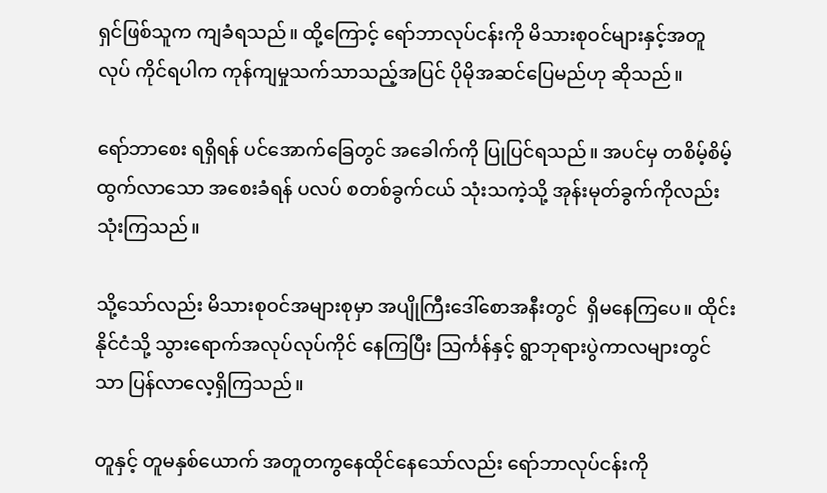ရှင်ဖြစ်သူက ကျခံရသည်။ ထို့ကြောင့် ရော်ဘာလုပ်ငန်းကို မိသားစုဝင်များနှင့်အတူ လုပ် ကိုင်ရပါက ကုန်ကျမှုသက်သာသည့်အပြင် ပိုမိုအဆင်ပြေမည်ဟု ဆိုသည်။

ရော်ဘာစေး ရရှိရန် ပင်အောက်ခြေတွင် အခေါက်ကို ပြုပြင်ရသည်။ အပင်မှ တစိမ့်စိမ့်ထွက်လာသော အစေးခံရန် ပလပ် စတစ်ခွက်ငယ် သုံးသကဲ့သို့ အုန်းမုတ်ခွက်ကိုလည်း သုံးကြသည်။

သို့သော်လည်း မိသားစုဝင်အများစုမှာ အပျိုကြီးဒေါ်စောအနီးတွင်  ရှိမနေကြပေ။ ထိုင်းနိုင်ငံသို့ သွားရောက်အလုပ်လုပ်ကိုင် နေကြပြီး သြင်္ကန်နှင့် ရွာဘုရားပွဲကာလများတွင်သာ ပြန်လာလေ့ရှိကြသည်။

တူနှင့် တူမနှစ်ယောက် အတူတကွနေထိုင်နေသော်လည်း ရော်ဘာလုပ်ငန်းကို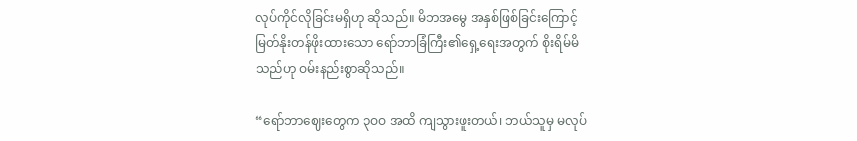လုပ်ကိုင်လိုခြင်းမရှိဟု ဆိုသည်။ မိဘအမွေ အနှစ်ဖြစ်ခြင်းကြောင့် မြတ်နိုးတန်ဖိုးထားသော ရော်ဘာခြံကြီး၏ရှေ့ရေးအတွက် စိုးရိမ်မိသည်ဟု ဝမ်းနည်းစွာဆိုသည်။

“ရော်ဘာဈေးတွေက ၃ဝဝ အထိ ကျသွားဖူးတယ်၊ ဘယ်သူမှ မလုပ်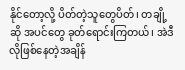နိုင်တော့လို့ ပိတ်တဲ့သူတွေပိတ်၊ တချို့ဆို အပင်တွေ ခုတ်ရောင်းကြတယ်၊ အဲဒီလိုဖြစ်နေတဲ့အချိန်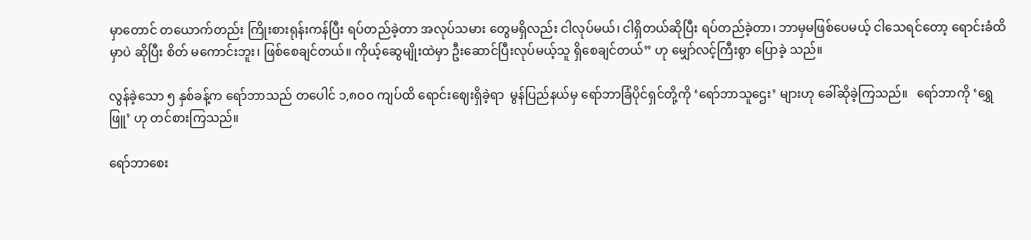မှာတောင် တယောက်တည်း ကြိုးစားရုန်းကန်ပြီး ရပ်တည်ခဲ့တာ အလုပ်သမား တွေမရှိလည်း ငါလုပ်မယ်၊ ငါရှိတယ်ဆိုပြီး ရပ်တည်ခဲ့တာ၊ ဘာမှမဖြစ်ပေမယ့် ငါသေရင်တော့ ရောင်းခံထိမှာပဲ ဆိုပြီး စိတ် မကောင်းဘူး၊ ဖြစ်စေချင်တယ်။ ကိုယ့်ဆွေမျိုးထဲမှာ ဦးဆောင်ပြီးလုပ်မယ့်သူ ရှိစေချင်တယ်” ဟု မျှော်လင့်ကြီးစွာ ပြောခဲ့ သည်။

လွန်ခဲ့သော ၅ နှစ်ခန့်က ရော်ဘာသည် တပေါင် ၁,၈ဝဝ ကျပ်ထိ ရောင်းဈေးရှိခဲ့ရာ  မွန်ပြည်နယ်မှ ရော်ဘာခြံပိုင်ရှင်တို့ကို ‘ရော်ဘာသူဌေး’ များဟု ခေါ်ဆိုခဲ့ကြသည်။   ရော်ဘာကို ‘ရွှေဖြူ’ ဟု တင်စားကြသည်။

ရော်ဘာစေး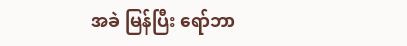အခဲ မြန်ပြီး ရော်ဘာ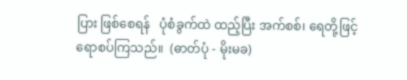ပြား ဖြစ်စေရန်   ပုံစံခွက်ထဲ ထည့်ပြီး အက်စစ်၊ ရေတို့ဖြင့် ရောစပ်ကြသည်။  (ဓာတ်ပုံ - မိုးမခ)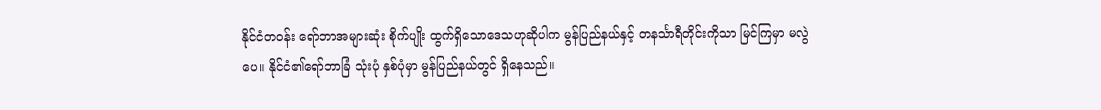နိုင်ငံတဝန်း ရော်ဘာအများဆုံး စိုက်ပျိုး ထွက်ရှိသောဒေသဟုဆိုပါက မွန်ပြည်နယ်နှင့် တနင်္သာရီတိုင်းကိုသာ မြင်ကြမှာ မလွဲပေ။ နိုင်ငံ၏ရော်ဘာခြံ သုံးပုံ နှစ်ပုံမှာ မွန်ပြည်နယ်တွင် ရှိနေသည်။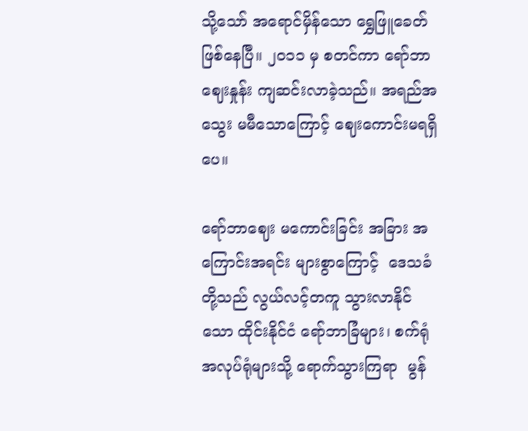သို့သော် အရောင်မှိန်သော ရွှေဖြူခေတ် ဖြစ်နေပြီ။ ၂ဝ၁၁ မှ စတင်ကာ ရော်ဘာဈေးနှုန်း ကျဆင်းလာခဲ့သည်။ အရည်အသွေး မမီသောကြောင့် ဈေးကောင်းမရရှိပေ။

ရော်ဘာဈေး မကောင်းခြင်း အခြား အကြောင်းအရင်း များစွာကြောင့်  ဒေသခံတို့သည် လွယ်လင့်တကူ သွားလာနိုင်သော ထိုင်းနိုင်ငံ ရော်ဘာခြံများ၊ စက်ရုံ အလုပ်ရုံများသို့ ရောက်သွားကြရာ  မွန်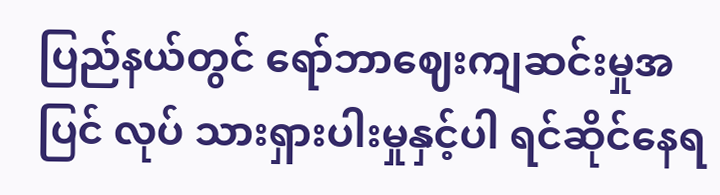ပြည်နယ်တွင် ရော်ဘာဈေးကျဆင်းမှုအပြင် လုပ် သားရှားပါးမှုနှင့်ပါ ရင်ဆိုင်နေရ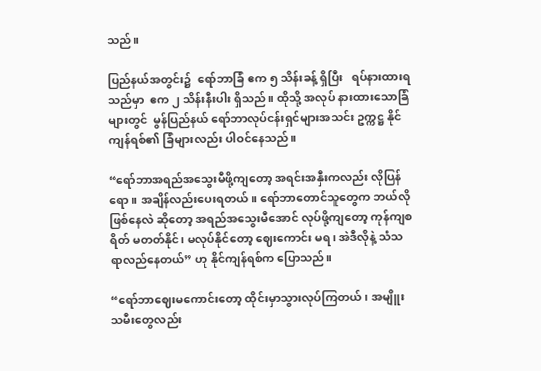သည်။

ပြည်နယ်အတွင်း၌  ရော်ဘာခြံ ဧက ၅ သိန်းခန့် ရှိပြီး   ရပ်နားထားရသည်မှာ  ဧက ၂ သိန်းနီးပါး ရှိသည်။ ထိုသို့ အလုပ် နားထားသောခြံများတွင်  မွန်ပြည်နယ် ရော်ဘာလုပ်ငန်းရှင်များအသင်း ဥက္ကဋ္ဌ နိုင်ကျန်ရစ်၏ ခြံများလည်း ပါဝင်နေသည်။

“ရော်ဘာအရည်အသွေးမီဖို့ကျတော့ အရင်းအနှီးကလည်း လိုပြန်ရော။ အချိန်လည်းပေးရတယ်။ ရော်ဘာတောင်သူတွေက ဘယ်လိုဖြစ်နေလဲ ဆိုတော့ အရည်အသွေးမီအောင် လုပ်ဖို့ကျတော့ ကုန်ကျစရိတ် မတတ်နိုင်၊ မလုပ်နိုင်တော့ ဈေးကောင်း မရ၊ အဲဒီလိုနဲ့ သံသရာလည်နေတယ်” ဟု နိုင်ကျန်ရစ်က ပြောသည်။

“ရော်ဘာဈေးမကောင်းတော့ ထိုင်းမှာသွားလုပ်ကြတယ်၊ အမျိူးသမီးတွေလည်း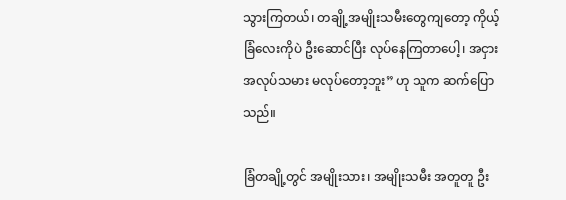သွားကြတယ်၊ တချို့အမျိုးသမီးတွေကျတော့ ကိုယ့်ခြံလေးကိုပဲ ဦးဆောင်ပြီး လုပ်နေကြတာပေါ့၊ အငှားအလုပ်သမား မလုပ်တော့ဘူး” ဟု သူက ဆက်ပြောသည်။

ခြံတချို့တွင် အမျိုးသား၊ အမျိုးသမီး အတူတူ ဦး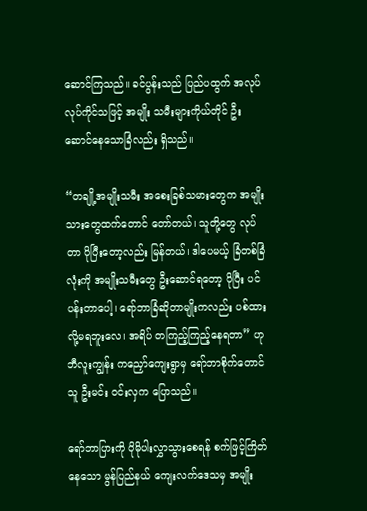ဆောင်ကြသည်။ ခင်ပွန်းသည် ပြည်ပထွက် အလုပ်လုပ်ကိုင်သဖြင့် အမျိုး သမီးများကိုယ်တိုင် ဦးဆောင်နေသောခြံလည်း ရှိသည်။

“တချို့အမျိုးသမီး အစေးခြစ်သမားတွေက အမျိုးသားတွေထက်တောင် တော်တယ်၊ သူတို့တွေ လုပ်တာ ပိုပြီးတော့လည်း မြန်တယ်၊ ဒါပေမယ့် ခြံတစ်ခြံလုံးကို အမျိုးသမီးတွေ ဦးဆောင်ရတော့ ပိုပြီး ပင်ပန်းတာပေါ့၊ ရော်ဘာခြံဆိုတာမျိုးကလည်း ပစ်ထားလို့မရဘူးလေ၊ အရိပ် တကြည့်ကြည့်နေရတာ” ဟု ဘီလူးကျွန်း ကညှော်ကျေးရွာမှ ရော်ဘာစိုက်တောင်သူ ဦးမင်း ဝင်းလှက ပြောသည်။

ရော်ဘာပြားကို ပိုမိုပါးလွှာသွားစေရန် စက်ဖြင့်ကြိတ်နေသော မွန်ပြည်နယ် ကျေးလက်ဒေသမှ အမျိုး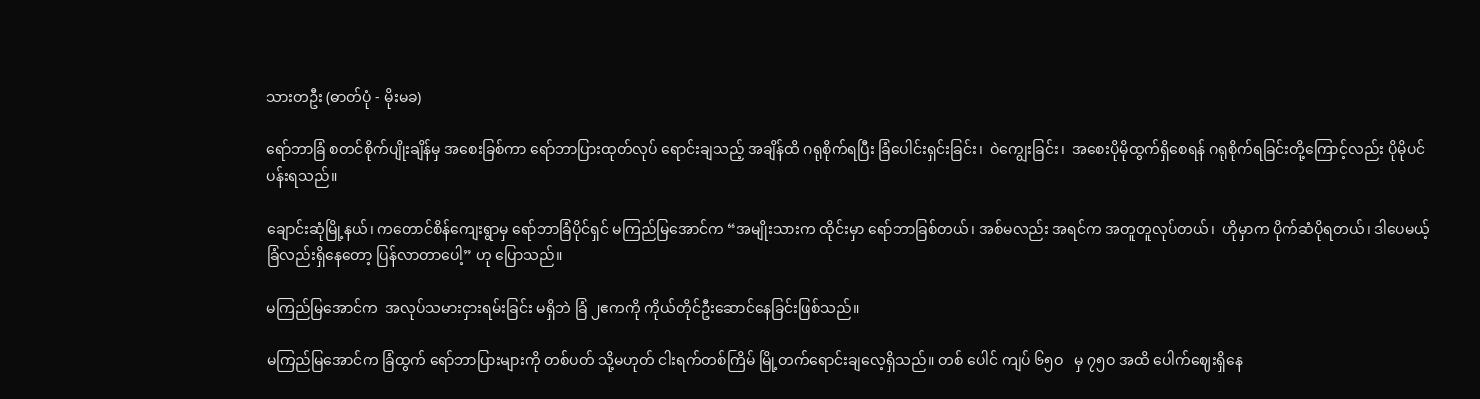သားတဦး (ဓာတ်ပုံ - မိုးမခ)

ရော်ဘာခြံ စတင်စိုက်ပျိုးချိန်မှ အစေးခြစ်ကာ ရော်ဘာပြားထုတ်လုပ် ရောင်းချသည့် အချိန်ထိ ဂရုစိုက်ရပြီး ခြံပေါင်းရှင်းခြင်း၊  ဝဲကျွေးခြင်း၊  အစေးပိုမိုထွက်ရှိစေရန် ဂရုစိုက်ရခြင်းတို့ကြောင့်လည်း ပိုမိုပင်ပန်းရသည်။

ချောင်းဆုံမြို့နယ်၊ ကတောင်စိန်ကျေးရွာမှ ရော်ဘာခြံပိုင်ရှင် မကြည်မြအောင်က “အမျိုးသားက ထိုင်းမှာ ရော်ဘာခြစ်တယ်၊ အစ်မလည်း အရင်က အတူတူလုပ်တယ်၊  ဟိုမှာက ပိုက်ဆံပိုရတယ်၊ ဒါပေမယ့် ခြံလည်းရှိနေတော့ ပြန်လာတာပေါ့” ဟု ပြောသည်။

မကြည်မြအောင်က  အလုပ်သမားငှားရမ်းခြင်း မရှိဘဲ ခြံ ၂ဧကကို ကိုယ်တိုင်ဦးဆောင်နေခြင်းဖြစ်သည်။

မကြည်မြအောင်က ခြံထွက် ရော်ဘာပြားများကို တစ်ပတ် သို့မဟုတ် ငါးရက်တစ်ကြိမ် မြို့တက်ရောင်းချလေ့ရှိသည်။ တစ် ပေါင် ကျပ် ၆၅ဝ   မှ ၇၅ဝ အထိ ပေါက်ဈေးရှိနေ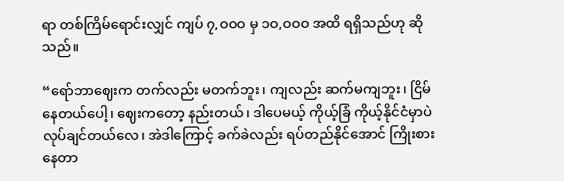ရာ တစ်ကြိမ်ရောင်းလျှင် ကျပ် ၇,ဝဝဝ မှ ၁ဝ,ဝဝဝ အထိ ရရှိသည်ဟု ဆို သည်။

“ရော်ဘာဈေးက တက်လည်း မတက်ဘူး၊ ကျလည်း ဆက်မကျဘူး၊ ငြိမ်နေတယ်ပေါ့၊ ဈေးကတော့ နည်းတယ်၊ ဒါပေမယ့် ကိုယ့်ခြံ ကိုယ့်နိုင်ငံမှာပဲ လုပ်ချင်တယ်လေ၊ အဲဒါကြောင့် ခက်ခဲလည်း ရပ်တည်နိုင်အောင် ကြိုးစားနေတာ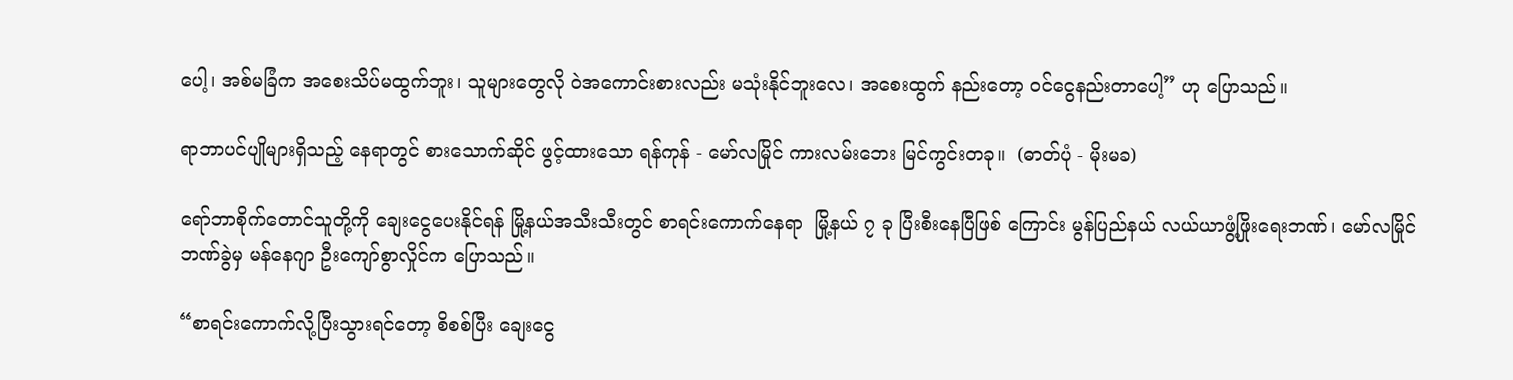ပေါ့၊ အစ်မခြံက အစေးသိပ်မထွက်ဘူး၊ သူများတွေလို ဝဲအကောင်းစားလည်း မသုံးနိုင်ဘူးလေ၊ အစေးထွက် နည်းတော့ ဝင်ငွေနည်းတာပေါ့” ဟု ပြောသည်။

ရာဘာပင်ပျိုများရှိသည့် နေရာတွင် စားသောက်ဆိုင် ဖွင့်ထားသော ရန်ကုန် - မော်လမြိုင် ကားလမ်းဘေး မြင်ကွင်းတခု။  (ဓာတ်ပုံ - မိုးမခ)

ရော်ဘာစိုက်တောင်သူတို့ကို ချေးငွေပေးနိုင်ရန် မြို့နယ်အသီးသီးတွင် စာရင်းကောက်နေရာ  မြို့နယ် ၇ ခု ပြီးစီးနေပြီဖြစ် ကြောင်း မွန်ပြည်နယ် လယ်ယာဖွံ့ဖြိုးရေးဘဏ်၊ မော်လမြိုင်ဘဏ်ခွဲမှ မန်နေဂျာ ဦးကျော်စွာလှိုင်က ပြောသည်။

“စာရင်းကောက်လို့ပြီးသွားရင်တော့ စိစစ်ပြီး ချေးငွေ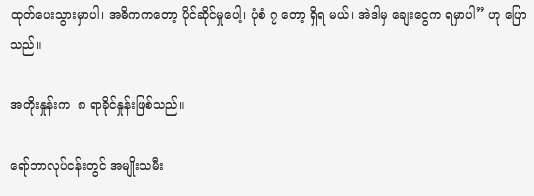ထုတ်ပေးသွားမှာပါ၊ အဓိကကတော့ ပိုင်ဆိုင်မှုပေါ့၊ ပုံစံ ၇ တော့ ရှိရ မယ်၊ အဲဒါမှ ချေးငွေက ရမှာပါ” ဟု ပြောသည်။

အတိုးနှုန်းက  ၈ ရာခိုင်နှုန်းဖြစ်သည်။

ရော်ဘာလုပ်ငန်းတွင် အမျိုးသမီး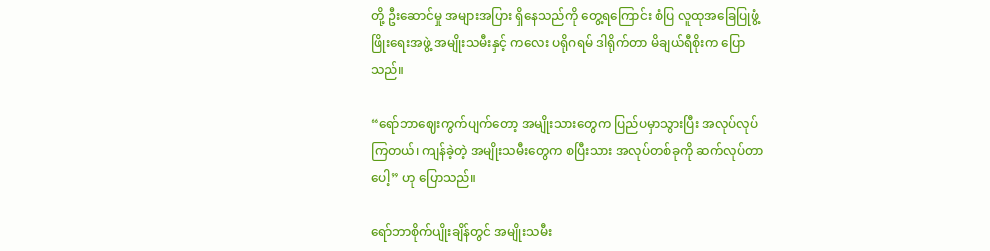တို့ ဦးဆောင်မှု အများအပြား ရှိနေသည်ကို တွေ့ရကြောင်း စံပြ လူထုအခြေပြုဖွံ့ဖြိုးရေးအဖွဲ့ အမျိုးသမီးနှင့် ကလေး ပရိုဂရမ် ဒါရိုက်တာ မိချယ်ရီစိုးက ပြောသည်။

“ရော်ဘာဈေးကွက်ပျက်တော့ အမျိုးသားတွေက ပြည်ပမှာသွားပြီး အလုပ်လုပ်ကြတယ်၊ ကျန်ခဲ့တဲ့ အမျိုးသမီးတွေက စပြီးသား အလုပ်တစ်ခုကို ဆက်လုပ်တာပေါ့” ဟု ပြောသည်။

ရော်ဘာစိုက်ပျိုးချိန်တွင် အမျိုးသမီး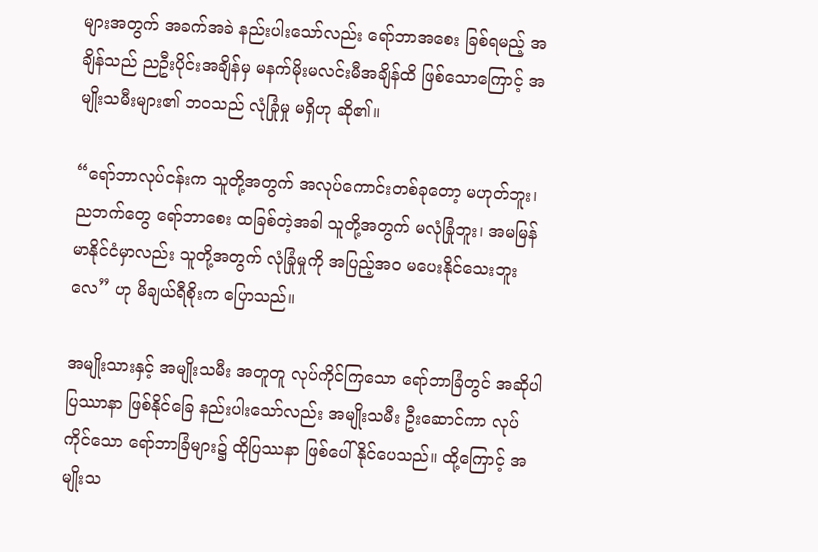များအတွက် အခက်အခဲ နည်းပါးသော်လည်း ရော်ဘာအစေး ခြစ်ရမည့် အချိန်သည် ညဦးပိုင်းအချိန်မှ မနက်မိုးမလင်းမီအချိန်ထိ ဖြစ်သောကြောင့် အမျိုးသမီးများ၏ ဘဝသည် လုံခြုံမှု မရှိဟု ဆို၏။

“ရော်ဘာလုပ်ငန်းက သူတို့အတွက် အလုပ်ကောင်းတစ်ခုတော့ မဟုတ်ဘူး၊ ညဘက်တွေ ရော်ဘာစေး ထခြစ်တဲ့အခါ သူတို့အတွက် မလုံခြုံဘူး၊ အမမြန်မာနိုင်ငံမှာလည်း သူတို့အတွက် လုံခြုံမှုကို အပြည့်အဝ မပေးနိုင်သေးဘူးလေ” ဟု မိချယ်ရီစိုးက ပြောသည်။

အမျိုးသားနှင့် အမျိုးသမီး အတူတူ လုပ်ကိုင်ကြသော ရော်ဘာခြံတွင် အဆိုပါ ပြဿာနာ ဖြစ်နိုင်ခြေ နည်းပါးသော်လည်း အမျိုးသမီး ဦးဆောင်ကာ လုပ်ကိုင်သော ရော်ဘာခြံများ၌ ထိုပြဿနာ ဖြစ်ပေါ်နိုင်ပေသည်။ ထို့ကြောင့် အမျိုးသ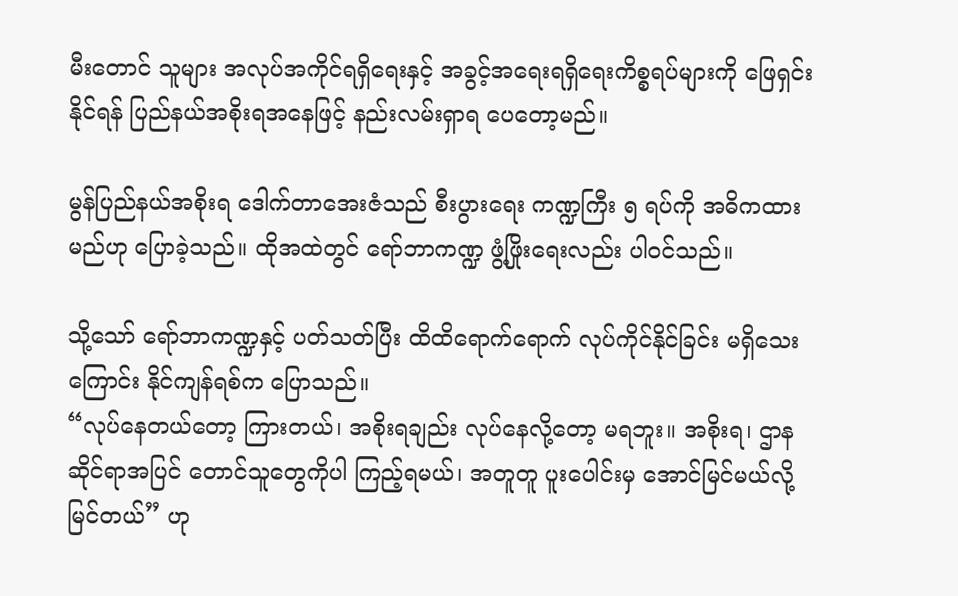မီးတောင် သူများ အလုပ်အကိုင်ရရှိရေးနှင့် အခွင့်အရေးရရှိရေးကိစ္စရပ်များကို ဖြေရှင်းနိုင်ရန် ပြည်နယ်အစိုးရအနေဖြင့် နည်းလမ်းရှာရ ပေတော့မည်။

မွန်ပြည်နယ်အစိုးရ ဒေါက်တာအေးဇံသည် စီးပွားရေး ကဏ္ဍကြီး ၅ ရပ်ကို အဓိကထားမည်ဟု ပြောခဲ့သည်။ ထိုအထဲတွင် ရော်ဘာကဏ္ဍ ဖွံ့ဖြိုးရေးလည်း ပါဝင်သည်။

သို့သော် ရော်ဘာကဏ္ဍနှင့် ပတ်သတ်ပြီး ထိထိရောက်ရောက် လုပ်ကိုင်နိုင်ခြင်း မရှိသေးကြောင်း နိုင်ကျန်ရစ်က ပြောသည်။
“လုပ်နေတယ်တော့ ကြားတယ်၊ အစိုးရချည်း လုပ်နေလို့တော့ မရဘူး။ အစိုးရ၊ ဌာနဆိုင်ရာအပြင် တောင်သူတွေကိုပါ ကြည့်ရမယ်၊ အတူတူ ပူးပေါင်းမှ အောင်မြင်မယ်လို့ မြင်တယ်” ဟု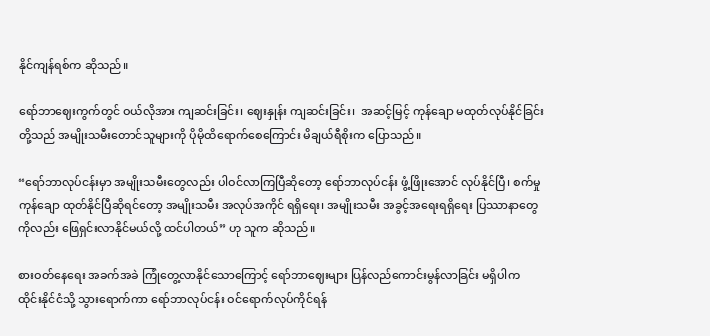နိုင်ကျန်ရစ်က ဆိုသည်။

ရော်ဘာဈေးကွက်တွင် ဝယ်လိုအား ကျဆင်းခြင်း၊ ဈေးနှုန်း ကျဆင်းခြင်း၊  အဆင့်မြင့် ကုန်ချော မထုတ်လုပ်နိုင်ခြင်းတို့သည် အမျိုးသမီးတောင်သူများကို ပိုမိုထိရောက်စေကြောင်း မိချယ်ရီစိုးက ပြောသည်။

“ရော်ဘာလုပ်ငန်းမှာ အမျိုးသမီးတွေလည်း ပါဝင်လာကြပြီဆိုတော့ ရော်ဘာလုပ်ငန်း ဖွံ့ဖြိုးအောင် လုပ်နိုင်ပြီ၊ စက်မှုကုန်ချော ထုတ်နိုင်ပြီဆိုရင်တော့ အမျိုးသမီး အလုပ်အကိုင် ရရှိရေး၊ အမျိုးသမီး အခွင့်အရေးရရှိရေး ပြဿာနာတွေကိုလည်း ဖြေရှင်းလာနိုင်မယ်လို့ ထင်ပါတယ်” ဟု သူက ဆိုသည်။

စားဝတ်နေရေး အခက်အခဲ ကြုံတွေ့လာနိုင်သောကြောင့် ရော်ဘာဈေးများ ပြန်လည်ကောင်းမွန်လာခြင်း မရှိပါက ထိုင်းနိုင်ငံသို့ သွားရောက်ကာ ရော်ဘာလုပ်ငန်း ဝင်ရောက်လုပ်ကိုင်ရန်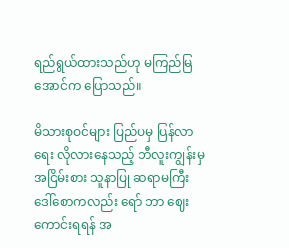ရည်ရွယ်ထားသည်ဟု မကြည်မြအောင်က ပြောသည်။

မိသားစုဝင်များ ပြည်ပမှ ပြန်လာရေး လိုလားနေသည့် ဘီလူးကျွန်းမှ အငြိမ်းစား သူနာပြု ဆရာမကြီး ဒေါ်စောကလည်း ရော် ဘာ ဈေးကောင်းရရန် အ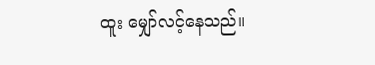ထူး မျှော်လင့်နေသည်။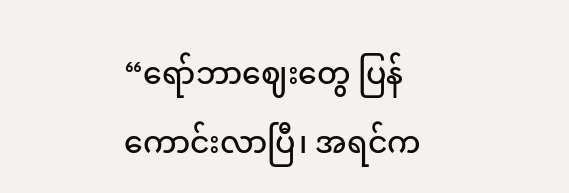“ရော်ဘာဈေးတွေ ပြန်ကောင်းလာပြီ၊ အရင်က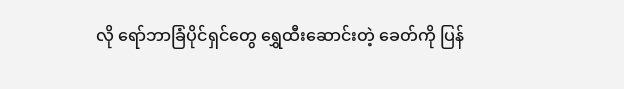လို ရော်ဘာခြံပိုင်ရှင်တွေ ရွှေထီးဆောင်းတဲ့ ခေတ်ကို ပြန်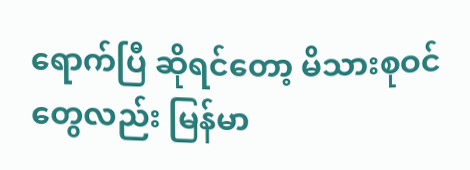ရောက်ပြီ ဆိုရင်တော့ မိသားစုဝင်တွေလည်း မြန်မာ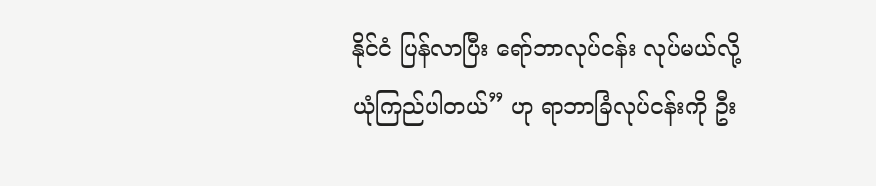နိုင်ငံ ပြန်လာပြီး ရော်ဘာလုပ်ငန်း လုပ်မယ်လို့ ယုံကြည်ပါတယ်” ဟု ရာဘာခြံလုပ်ငန်းကို ဦး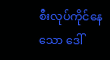စီးလုပ်ကိုင်နေသော ဒေါ်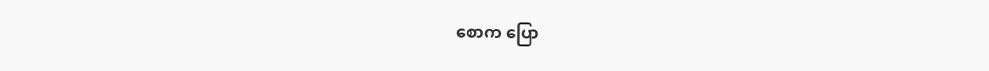စောက ပြော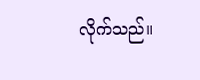လိုက်သည်။